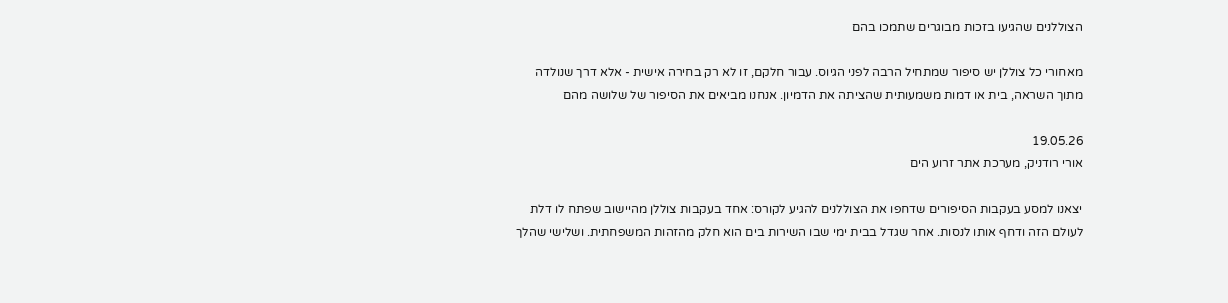הצוללנים שהגיעו בזכות מבוגרים שתמכו בהם

מאחורי כל צוללן יש סיפור שמתחיל הרבה לפני הגיוס. עבור חלקם, זו לא רק בחירה אישית - אלא דרך שנולדה מתוך השראה, בית או דמות משמעותית שהציתה את הדמיון. אנחנו מביאים את הסיפור של שלושה מהם

19.05.26
אורי רודניק, מערכת אתר זרוע הים

יצאנו למסע בעקבות הסיפורים שדחפו את הצוללנים להגיע לקורס: אחד בעקבות צוללן מהיישוב שפתח לו דלת לעולם הזה ודחף אותו לנסות. אחר שגדל בבית ימי שבו השירות בים הוא חלק מהזהות המשפחתית. ושלישי שהלך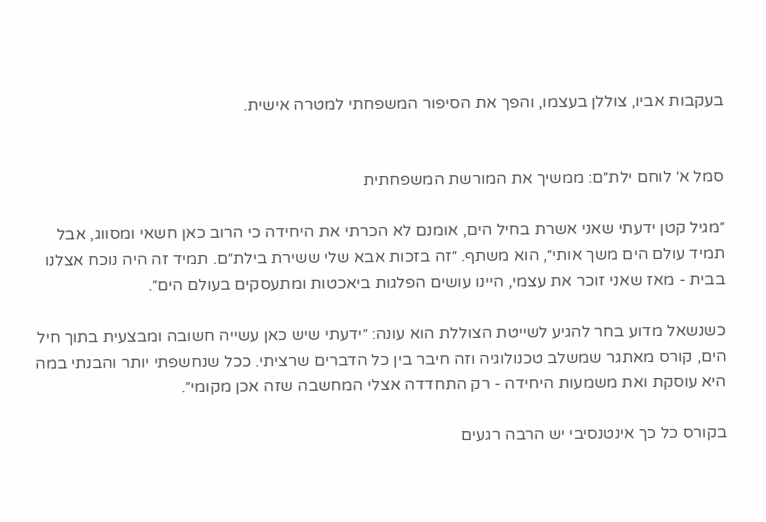בעקבות אביו, צוללן בעצמו, והפך את הסיפור המשפחתי למטרה אישית.


סמל א׳ לוחם ילת״ם: ממשיך את המורשת המשפחתית

״מגיל קטן ידעתי שאני אשרת בחיל הים, אומנם לא הכרתי את היחידה כי הרוב כאן חשאי ומסווג, אבל תמיד עולם הים משך אותי״, הוא משתף. ״זה בזכות אבא שלי ששירת בילת״ם. תמיד זה היה נוכח אצלנו בבית - מאז שאני זוכר את עצמי, היינו עושים הפלגות ביאכטות ומתעסקים בעולם הים״.

כשנשאל מדוע בחר להגיע לשייטת הצוללת הוא עונה: ״ידעתי שיש כאן עשייה חשובה ומבצעית בתוך חיל הים, קורס מאתגר שמשלב טכנולוגיה וזה חיבר בין כל הדברים שרציתי. ככל שנחשפתי יותר והבנתי במה היא עוסקת ואת משמעות היחידה - רק התחדדה אצלי המחשבה שזה אכן מקומי״.

בקורס כל כך אינטנסיבי יש הרבה רגעים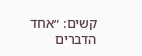קשים: ״אחד הדברים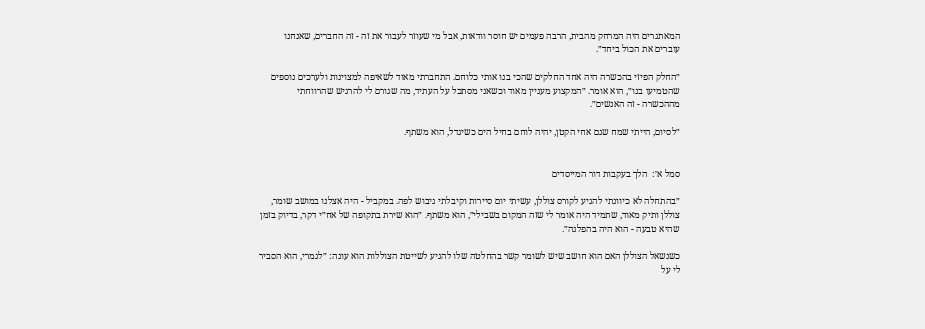המאתגרים היה המרחק מהבית, הרבה פעמים יש חוסר וודאות, אבל מי שעוזר לעבור את זה - זה החברים, שאנחנו עוברים את הכול ביחד״.

״החלק הפיזי בהכשרה היה אחד החלקים שהכי בנו אותי כלוחם. התחברתי מאוד לשאיפה למצוינות ולערכים נוספים שהטמיעו בנו״, הוא אומר. ״המקצוע מעניין מאוד וכשאני מסתכל על העתיד, מה שגורם לי להרגיש שהרווחתי מההכשרה - זה האנשים״.

״לסיום, הייתי שמח שגם אחי הקטן, יהיה לוחם בחיל הים כשיגדל, הוא משתף.


סמל א׳:  הלך בעקבות דור המייסדים

״בהתחלה לא כיוונתי להגיע לקורס צוללן, עשיתי יום סיירות וקיבלתי גיבוש לפה. במקביל - היה אצלנו במושב שומר, צוללן ותיק מאוד, שתמיד היה אומר לי שזה המקום בשבילי״, הוא משתף. ״הוא שירת בתקופה של אח״י דקר, בדיוק בזמן שהיא טבעה - הוא היה בהפלגה״.

כשנשאל הצוללן האם הוא חושב שיש לשומר קשר בהחלטה שלו להגיע לשייטת הצוללות הוא עונה: ״לגמרי, הוא הסביר לי על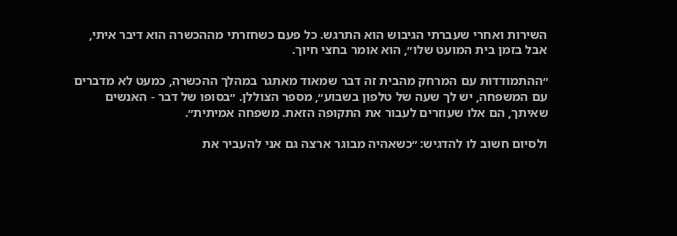השירות ואחרי שעברתי הגיבוש הוא התרגש. כל פעם כשחזרתי מההכשרה הוא דיבר איתי, אבל בזמן בית המועט שלו״, הוא אומר בחצי חיוך.

״ההתמודדות עם המרחק מהבית זה דבר שמאוד מאתגר במהלך ההכשרה, כמעט לא מדברים עם המשפחה, יש לך שעה של טלפון בשבוע״, מספר הצוללן. ״בסופו של דבר - האנשים שאיתך, הם אלו שעוזרים לעבור את התקופה הזאת. משפחה אמיתית״.

ולסיום חשוב לו להדגיש: ״כשאהיה מבוגר ארצה גם אני להעביר את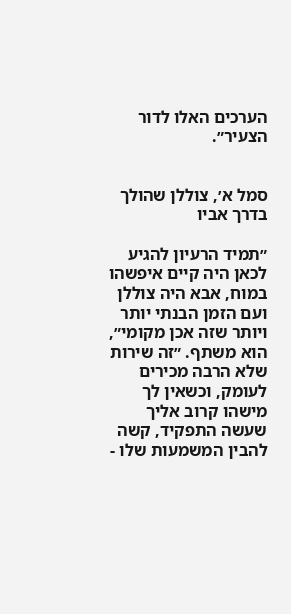הערכים האלו לדור הצעיר״.


סמל א׳, צוללן שהולך בדרך אביו

״תמיד הרעיון להגיע לכאן היה קיים איפשהו במוח, אבא היה צוללן ועם הזמן הבנתי יותר ויותר שזה אכן מקומי״, הוא משתף. ״זה שירות שלא הרבה מכירים לעומק, וכשאין לך מישהו קרוב אליך שעשה התפקיד, קשה להבין המשמעות שלו -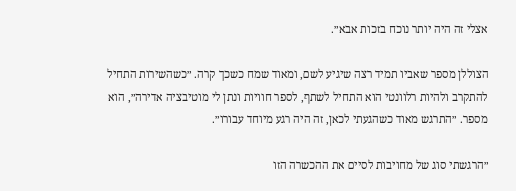אצלי זה היה יותר נוכח בזכות אבא״.

הצוללן מספר שאביו תמיד רצה שיגיע לשם, ומאוד שמח כשכך קרה. ״כשהשירות התחיל להתקרב ולהיות רלוונטי הוא התחיל לשתף, לספר חוויות ונתן לי מוטיבציה אדירה״, הוא מספר. ״התרגש מאוד כשהגעתי לכאן, זה היה רגע מיוחד עבורו״.

״הרגשתי סוג של מחויבות לסיים את ההכשרה הזו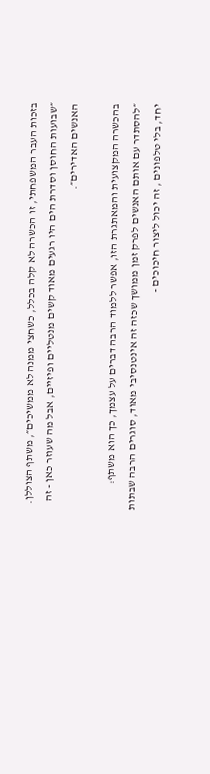בזכות העבר המשפחתי, זו הכשרה לא קלה בכלל, כשחצי ממנה לא ממשיכים״, משתף הצוללן. ״שבועות החוסן וסדרת הים היו רגעים מאוד קשים מנטליים ופיזיים, אבל מה שעוזר כאן - זה האנשים האדירים״.

בהכשרה המקצועית והמאתגרת הזו, אפשר ללמוד הרבה דברים על עצמך, כך הוא משתף: ״להסתדר עם אותם האנשים לפרק זמן ממושך שכזה זה אינטנסיבי מאוד, סוגרים הרבה שבתות יחד, בלי טלפונים , זה יכול ליצור חיכוכים -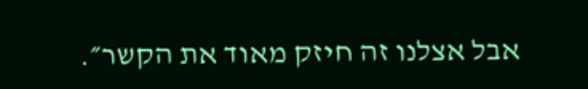אבל אצלנו זה חיזק מאוד את הקשר״.